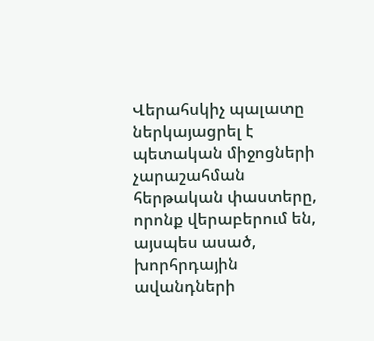Վերահսկիչ պալատը ներկայացրել է պետական միջոցների չարաշահման հերթական փաստերը, որոնք վերաբերում են, այսպես ասած, խորհրդային ավանդների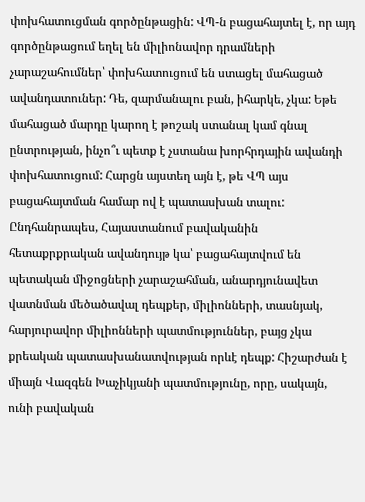փոխհատուցման գործընթացին: ՎՊ-ն բացահայտել է, որ այդ գործընթացում եղել են միլիոնավոր դրամների չարաշահումներ՝ փոխհատուցում են ստացել մահացած ավանդատուներ: Դե, զարմանալու բան, իհարկե, չկա: Եթե մահացած մարդը կարող է թոշակ ստանալ կամ գնալ ընտրության, ինչո՞ւ պետք է չստանա խորհրդային ավանդի փոխհատուցում: Հարցն այստեղ այն է, թե ՎՊ այս բացահայտման համար ով է պատասխան տալու:
Ընդհանրապես, Հայաստանում բավականին հետաքրքրական ավանդույթ կա՝ բացահայտվում են պետական միջոցների չարաշահման, անարդյունավետ վատնման մեծածավալ դեպքեր, միլիոնների, տասնյակ, հարյուրավոր միլիոնների պատմություններ, բայց չկա քրեական պատասխանատվության որևէ դեպք: Հիշարժան է միայն Վազգեն Խաչիկյանի պատմությունը, որը, սակայն, ունի բավական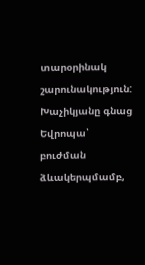տարօրինակ շարունակություն: Խաչիկյանը գնաց Եվրոպա՝ բուժման ձևակերպմամբ,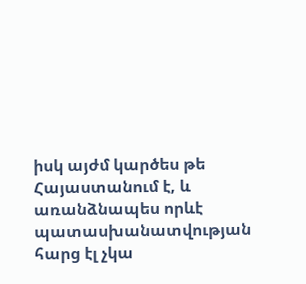իսկ այժմ կարծես թե Հայաստանում է, և առանձնապես որևէ պատասխանատվության հարց էլ չկա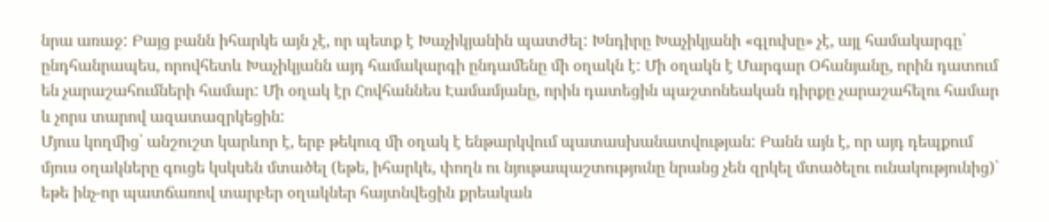նրա առաջ: Բայց բանն իհարկե այն չէ, որ պետք է Խաչիկյանին պատժել: Խնդիրը Խաչիկյանի «գլուխը» չէ, այլ համակարգը՝ ընդհանրապես, որովհետև Խաչիկյանն այդ համակարգի ընդամենը մի օղակն է: Մի օղակն է Մարգար Օհանյանը, որին դատում են չարաշահումների համար: Մի օղակ էր Հովհաննես Էամամյանը, որին դատեցին պաշտոնեական դիրքը չարաշահելու համար և չորս տարով ազատազրկեցին:
Մյուս կողմից՝ անշուշտ կարևոր է, երբ թեկուզ մի օղակ է ենթարկվում պատասխանատվության: Բանն այն է, որ այդ դեպքում մյուս օղակները գուցե կսկսեն մտածել (եթե, իհարկե, փողն ու նյութապաշտությունը նրանց չեն զրկել մտածելու ունակությունից)՝ եթե ինչ-որ պատճառով տարբեր օղակներ հայտնվեցին քրեական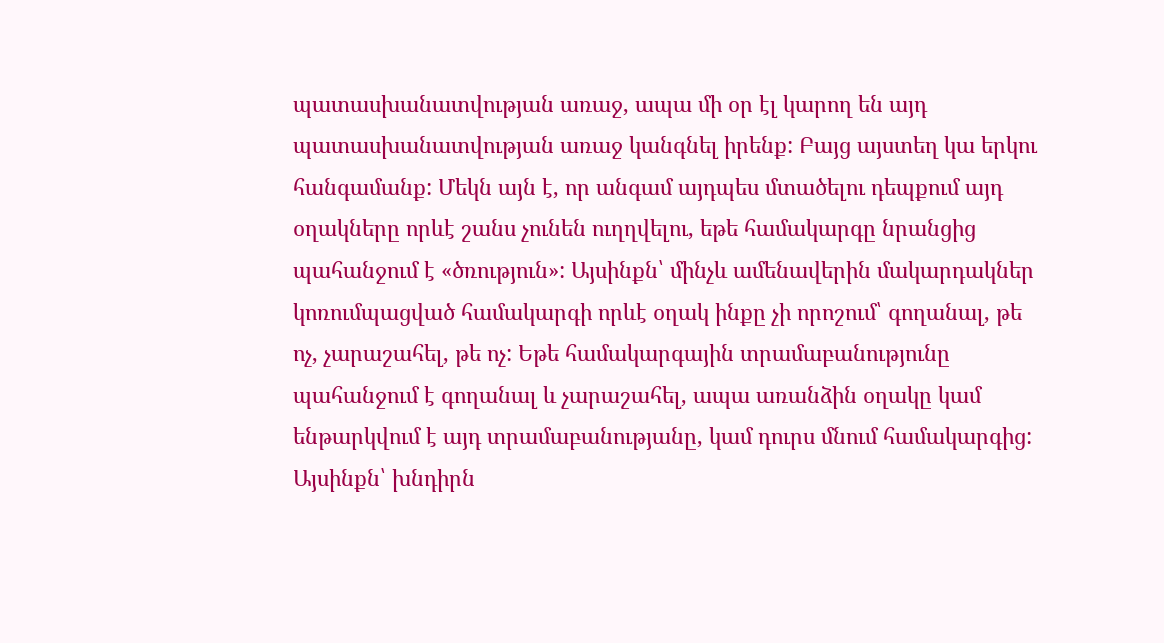պատասխանատվության առաջ, ապա մի օր էլ կարող են այդ պատասխանատվության առաջ կանգնել իրենք: Բայց այստեղ կա երկու հանգամանք: Մեկն այն է, որ անգամ այդպես մտածելու դեպքում այդ օղակները որևէ շանս չունեն ուղղվելու, եթե համակարգը նրանցից պահանջում է «ծռություն»: Այսինքն՝ մինչև ամենավերին մակարդակներ կոռումպացված համակարգի որևէ օղակ ինքը չի որոշում՝ գողանալ, թե ոչ, չարաշահել, թե ոչ: Եթե համակարգային տրամաբանությունը պահանջում է գողանալ և չարաշահել, ապա առանձին օղակը կամ ենթարկվում է այդ տրամաբանությանը, կամ դուրս մնում համակարգից: Այսինքն՝ խնդիրն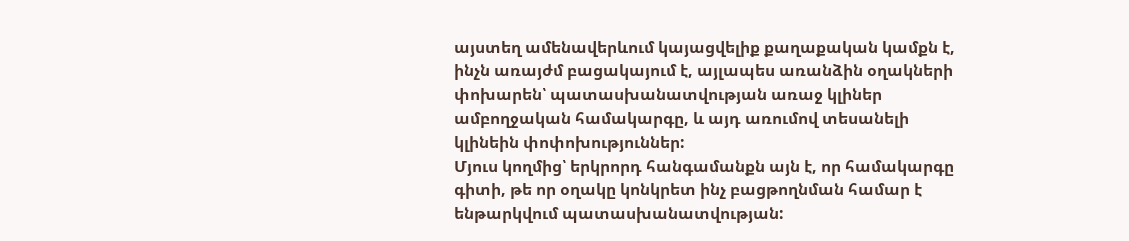այստեղ ամենավերևում կայացվելիք քաղաքական կամքն է, ինչն առայժմ բացակայում է, այլապես առանձին օղակների փոխարեն՝ պատասխանատվության առաջ կլիներ ամբողջական համակարգը, և այդ առումով տեսանելի կլինեին փոփոխություններ:
Մյուս կողմից՝ երկրորդ հանգամանքն այն է, որ համակարգը գիտի, թե որ օղակը կոնկրետ ինչ բացթողնման համար է ենթարկվում պատասխանատվության: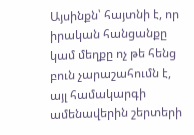Այսինքն՝ հայտնի է, որ իրական հանցանքը կամ մեղքը ոչ թե հենց բուն չարաշահումն է, այլ համակարգի ամենավերին շերտերի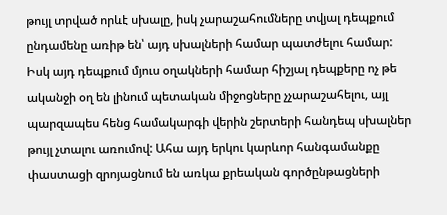թույլ տրված որևէ սխալը, իսկ չարաշահումները տվյալ դեպքում ընդամենը առիթ են՝ այդ սխալների համար պատժելու համար: Իսկ այդ դեպքում մյուս օղակների համար հիշյալ դեպքերը ոչ թե ականջի օղ են լինում պետական միջոցները չչարաշահելու, այլ պարզապես հենց համակարգի վերին շերտերի հանդեպ սխալներ թույլ չտալու առումով: Ահա այդ երկու կարևոր հանգամանքը փաստացի զրոյացնում են առկա քրեական գործընթացների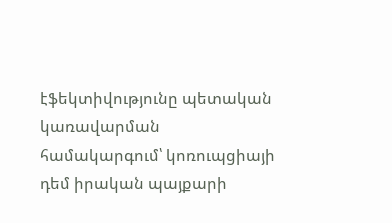էֆեկտիվությունը պետական կառավարման համակարգում՝ կոռուպցիայի դեմ իրական պայքարի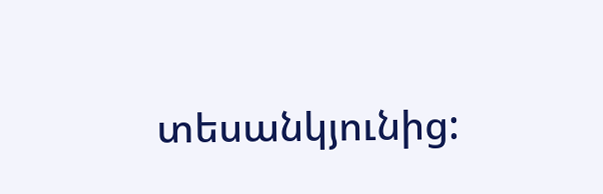տեսանկյունից: